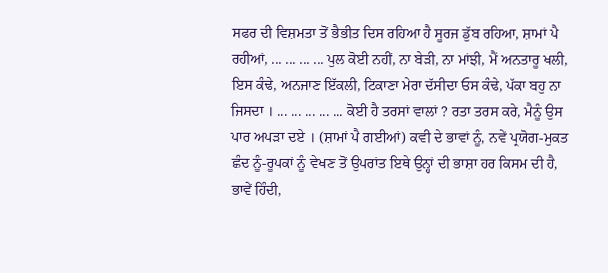ਸਫਰ ਦੀ ਵਿਸ਼ਮਤਾ ਤੋਂ ਭੈਭੀਤ ਦਿਸ ਰਹਿਆ ਹੈ ਸੂਰਜ ਡੁੱਬ ਰਹਿਆ, ਸ਼ਾਮਾਂ ਪੈ ਰਹੀਆਂ, ... ... ... ... ਪੁਲ ਕੋਈ ਨਹੀਂ, ਨਾ ਬੇੜੀ, ਨਾ ਮਾਂਝੀ, ਮੈਂ ਅਨਤਾਰੂ ਖਲੀ, ਇਸ ਕੰਢੇ, ਅਨਜਾਣ ਇੱਕਲੀ, ਟਿਕਾਣਾ ਮੇਰਾ ਦੱਸੀਦਾ ਓਸ ਕੰਢੇ, ਪੱਕਾ ਬਹੁ ਨਾ ਜਿਸਦਾ । ... ... ... ... ... ਕੋਈ ਹੈ ਤਰਸਾਂ ਵਾਲਾਂ ? ਰਤਾ ਤਰਸ ਕਰੇ, ਮੈਨੂੰ ਉਸ ਪਾਰ ਅਪੜਾ ਦਏ । (ਸ਼ਾਮਾਂ ਪੈ ਗਈਆਂ) ਕਵੀ ਦੇ ਭਾਵਾਂ ਨੂੰ, ਨਵੇਂ ਪ੍ਰਯੋਗ-ਮੁਕਤ ਛੰਦ ਨੂੰ-ਰੂਪਕਾਂ ਨੂੰ ਵੇਖਣ ਤੋਂ ਉਪਰਾਂਤ ਇਥੇ ਉਨ੍ਹਾਂ ਦੀ ਭਾਸ਼ਾ ਹਰ ਕਿਸਮ ਦੀ ਹੈ, ਭਾਵੇਂ ਹਿੰਦੀ,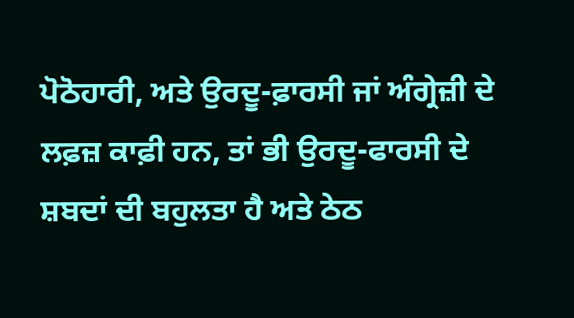ਪੋਠੋਹਾਰੀ, ਅਤੇ ਉਰਦੂ-ਫ਼ਾਰਸੀ ਜਾਂ ਅੰਗ੍ਰੇਜ਼ੀ ਦੇ ਲਫ਼ਜ਼ ਕਾਫ਼ੀ ਹਨ, ਤਾਂ ਭੀ ਉਰਦੂ-ਫਾਰਸੀ ਦੇ ਸ਼ਬਦਾਂ ਦੀ ਬਹੁਲਤਾ ਹੈ ਅਤੇ ਠੇਠ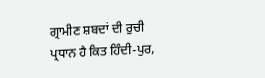ਗ੍ਰਾਮੀਣ ਸ਼ਬਦਾਂ ਦੀ ਰੁਚੀ ਪ੍ਰਧਾਨ ਹੈ ਕਿਤ ਹਿੰਦੀ-ਪੁਰ,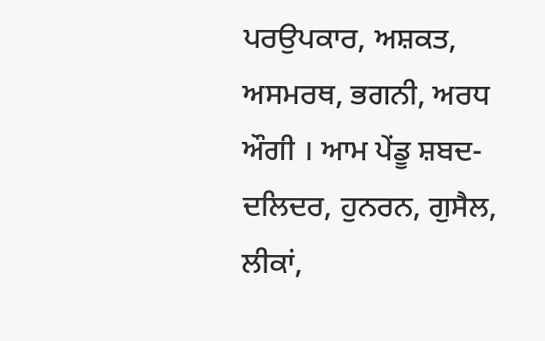ਪਰਉਪਕਾਰ, ਅਸ਼ਕਤ, ਅਸਮਰਥ, ਭਗਨੀ, ਅਰਧ ਔਗੀ । ਆਮ ਪੇਂਡੂ ਸ਼ਬਦ-ਦਲਿਦਰ, ਹੁਨਰਨ, ਗੁਸੈਲ, ਲੀਕਾਂ,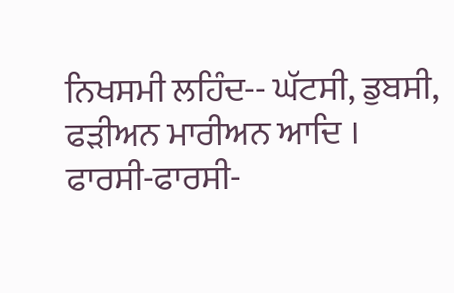ਨਿਖਸਮੀ ਲਹਿੰਦ-- ਘੱਟਸੀ, ਡੁਬਸੀ, ਫੜੀਅਨ ਮਾਰੀਅਨ ਆਦਿ । ਫਾਰਸੀ-ਫਾਰਸੀ-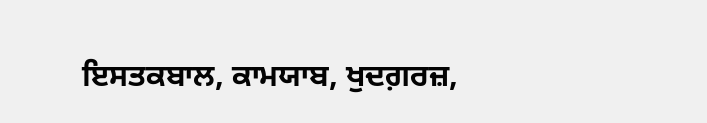ਇਸਤਕਬਾਲ, ਕਾਮਯਾਬ, ਖੁਦਗ਼ਰਜ਼,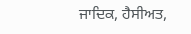ਜਾਦਿਕ, ਹੈਸੀਅਤ,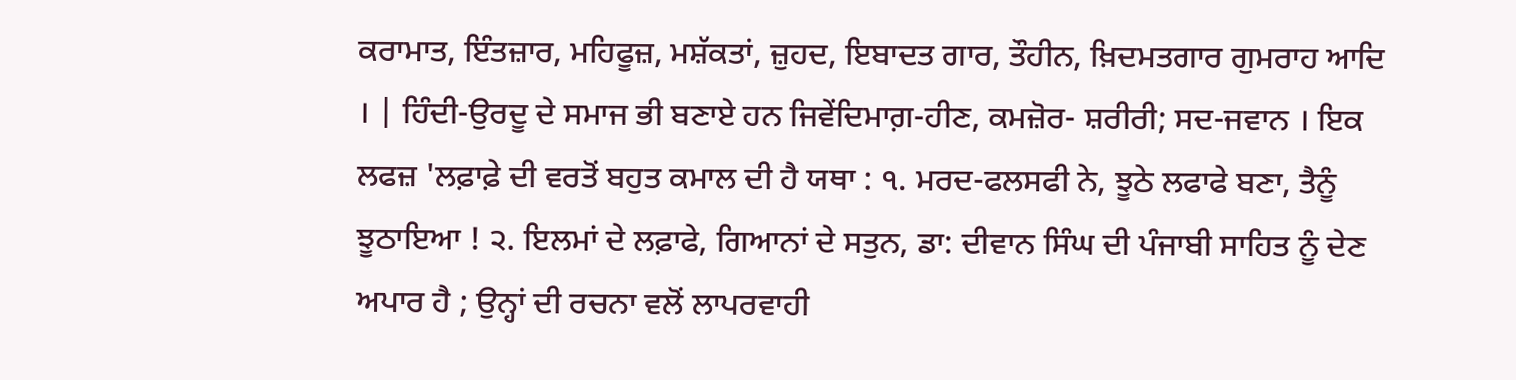ਕਰਾਮਾਤ, ਇੰਤਜ਼ਾਰ, ਮਹਿਫੂਜ਼, ਮਸ਼ੱਕਤਾਂ, ਜ਼ੁਹਦ, ਇਬਾਦਤ ਗਾਰ, ਤੌਹੀਨ, ਖ਼ਿਦਮਤਗਾਰ ਗੁਮਰਾਹ ਆਦਿ । | ਹਿੰਦੀ-ਉਰਦੂ ਦੇ ਸਮਾਜ ਭੀ ਬਣਾਏ ਹਨ ਜਿਵੇਂਦਿਮਾਗ਼-ਹੀਣ, ਕਮਜ਼ੋਰ- ਸ਼ਰੀਰੀ; ਸਦ-ਜਵਾਨ । ਇਕ ਲਫਜ਼ 'ਲਫ਼ਾਫ਼ੇ ਦੀ ਵਰਤੋਂ ਬਹੁਤ ਕਮਾਲ ਦੀ ਹੈ ਯਥਾ : ੧. ਮਰਦ-ਫਲਸਫੀ ਨੇ, ਝੂਠੇ ਲਫਾਫੇ ਬਣਾ, ਤੈਨੂੰ ਝੂਠਾਇਆ ! ੨. ਇਲਮਾਂ ਦੇ ਲਫ਼ਾਫੇ, ਗਿਆਨਾਂ ਦੇ ਸਤੁਨ, ਡਾ: ਦੀਵਾਨ ਸਿੰਘ ਦੀ ਪੰਜਾਬੀ ਸਾਹਿਤ ਨੂੰ ਦੇਣ ਅਪਾਰ ਹੈ ; ਉਨ੍ਹਾਂ ਦੀ ਰਚਨਾ ਵਲੋਂ ਲਾਪਰਵਾਹੀ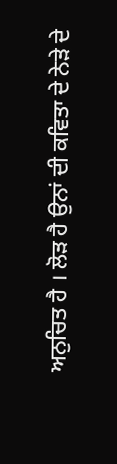ਅਨੁਚਿਤ ਹੈ । ਲੋੜ ਹੈ ਉਨਾਂ ਦੀ ਕਵਿਤਾ ਦੇ ਨੇੜੇ ਦੇ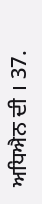ਅਧਿਐਨ ਦੀ । 37.